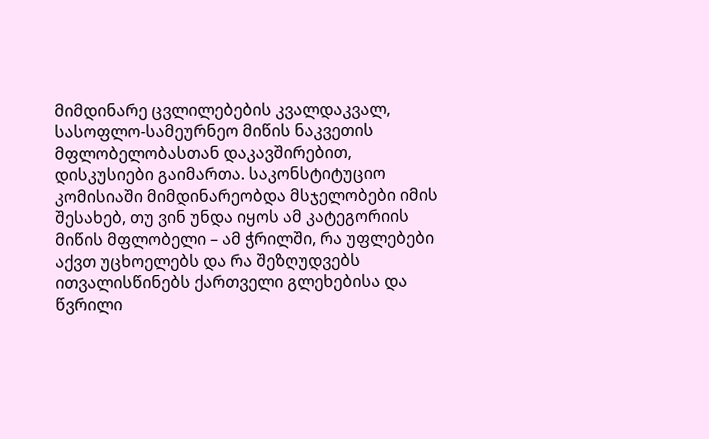მიმდინარე ცვლილებების კვალდაკვალ, სასოფლო-სამეურნეო მიწის ნაკვეთის მფლობელობასთან დაკავშირებით, დისკუსიები გაიმართა. საკონსტიტუციო კომისიაში მიმდინარეობდა მსჯელობები იმის შესახებ, თუ ვინ უნდა იყოს ამ კატეგორიის მიწის მფლობელი – ამ ჭრილში, რა უფლებები აქვთ უცხოელებს და რა შეზღუდვებს ითვალისწინებს ქართველი გლეხებისა და წვრილი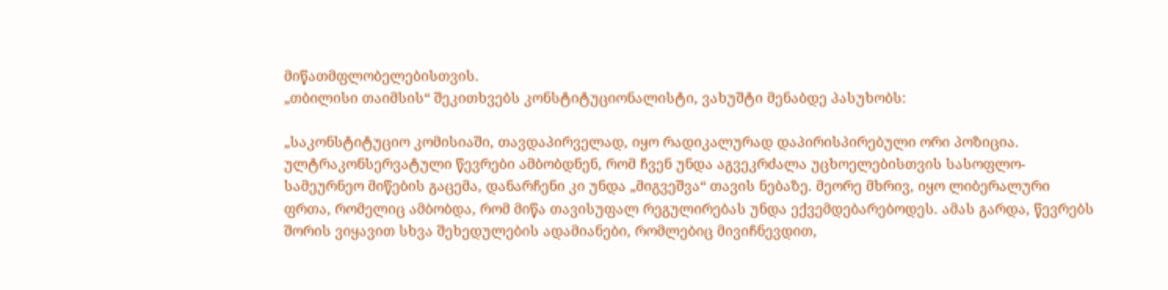მიწათმფლობელებისთვის.
„თბილისი თაიმსის“ შეკითხვებს კონსტიტუციონალისტი, ვახუშტი მენაბდე პასუხობს:

„საკონსტიტუციო კომისიაში, თავდაპირველად, იყო რადიკალურად დაპირისპირებული ორი პოზიცია. ულტრაკონსერვატული წევრები ამბობდნენ, რომ ჩვენ უნდა აგვეკრძალა უცხოელებისთვის სასოფლო-სამეურნეო მიწების გაცემა, დანარჩენი კი უნდა „მიგვეშვა“ თავის ნებაზე. მეორე მხრივ, იყო ლიბერალური ფრთა, რომელიც ამბობდა, რომ მიწა თავისუფალ რეგულირებას უნდა ექვემდებარებოდეს. ამას გარდა, წევრებს შორის ვიყავით სხვა შეხედულების ადამიანები, რომლებიც მივიჩნევდით,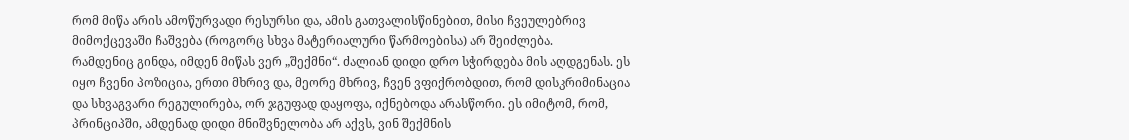რომ მიწა არის ამოწურვადი რესურსი და, ამის გათვალისწინებით, მისი ჩვეულებრივ მიმოქცევაში ჩაშვება (როგორც სხვა მატერიალური წარმოებისა) არ შეიძლება.
რამდენიც გინდა, იმდენ მიწას ვერ „შექმნი“. ძალიან დიდი დრო სჭირდება მის აღდგენას. ეს იყო ჩვენი პოზიცია, ერთი მხრივ და, მეორე მხრივ, ჩვენ ვფიქრობდით, რომ დისკრიმინაცია და სხვაგვარი რეგულირება, ორ ჯგუფად დაყოფა, იქნებოდა არასწორი. ეს იმიტომ, რომ, პრინციპში, ამდენად დიდი მნიშვნელობა არ აქვს, ვინ შექმნის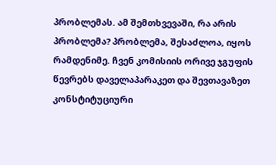პრობლემას. ამ შემთხვევაში, რა არის პრობლემა? პრობლემა, შესაძლოა, იყოს რამდენიმე. ჩვენ კომისიის ორივე ჯგუფის წევრებს დაველაპარაკეთ და შევთავაზეთ კონსტიტუციური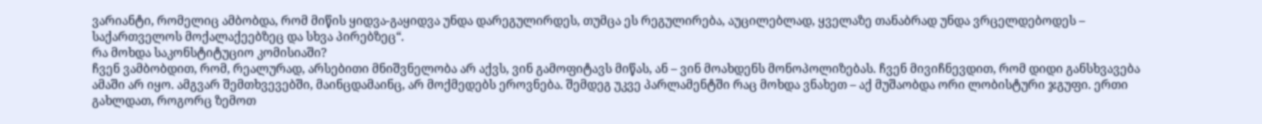ვარიანტი, რომელიც ამბობდა, რომ მიწის ყიდვა-გაყიდვა უნდა დარეგულირდეს, თუმცა ეს რეგულირება, აუცილებლად, ყველაზე თანაბრად უნდა ვრცელდებოდეს – საქართველოს მოქალაქეებზეც და სხვა პირებზეც“.
რა მოხდა საკონსტიტუციო კომისიაში?
ჩვენ ვამბობდით, რომ, რეალურად, არსებითი მნიშვნელობა არ აქვს, ვინ გამოფიტავს მიწას, ან – ვინ მოახდენს მონოპოლიზებას. ჩვენ მივიჩნევდით, რომ დიდი განსხვავება ამაში არ იყო. ამგვარ შემთხვევებში, მაინცდამაინც, არ მოქმედებს ეროვნება. შემდეგ უკვე პარლამენტში რაც მოხდა ვნახეთ – აქ მუშაობდა ორი ლობისტური ჯგუფი. ერთი გახლდათ, როგორც ზემოთ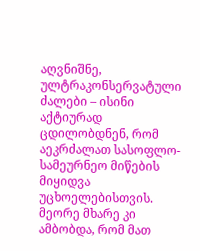აღვნიშნე, ულტრაკონსერვატული ძალები – ისინი აქტიურად ცდილობდნენ, რომ აეკრძალათ სასოფლო-სამეურნეო მიწების მიყიდვა უცხოელებისთვის. მეორე მხარე კი ამბობდა, რომ მათ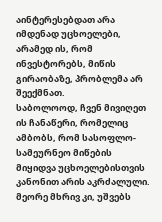აინტერესებდათ არა იმდენად უცხოელები, არამედ ის, რომ ინვესტორებს, მიწის გირაობაზე, პრობლემა არ შეექმნათ.
საბოლოოდ, ჩვენ მივიღეთ ის ჩანაწერი, რომელიც ამბობს, რომ სასოფლო-სამეურნეო მიწების მიყიდვა უცხოელებისთვის კანონით არის აკრძალული. მეორე მხრივ კი, უშვებს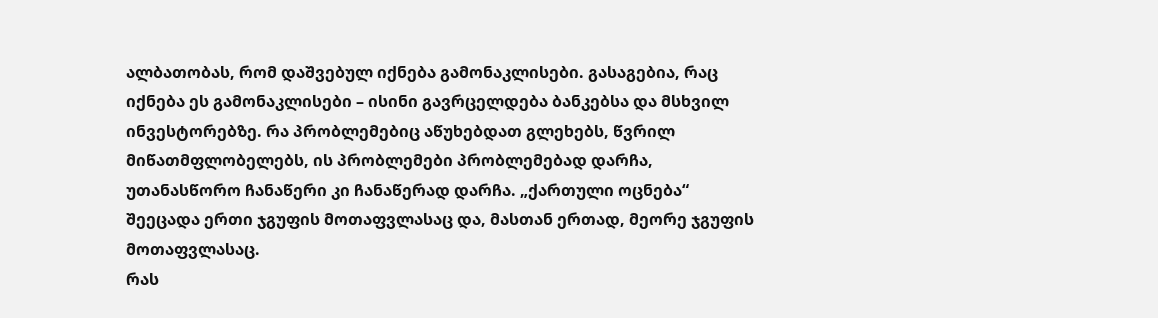ალბათობას, რომ დაშვებულ იქნება გამონაკლისები. გასაგებია, რაც იქნება ეს გამონაკლისები – ისინი გავრცელდება ბანკებსა და მსხვილ ინვესტორებზე. რა პრობლემებიც აწუხებდათ გლეხებს, წვრილ მიწათმფლობელებს, ის პრობლემები პრობლემებად დარჩა, უთანასწორო ჩანაწერი კი ჩანაწერად დარჩა. „ქართული ოცნება“ შეეცადა ერთი ჯგუფის მოთაფვლასაც და, მასთან ერთად, მეორე ჯგუფის მოთაფვლასაც.
რას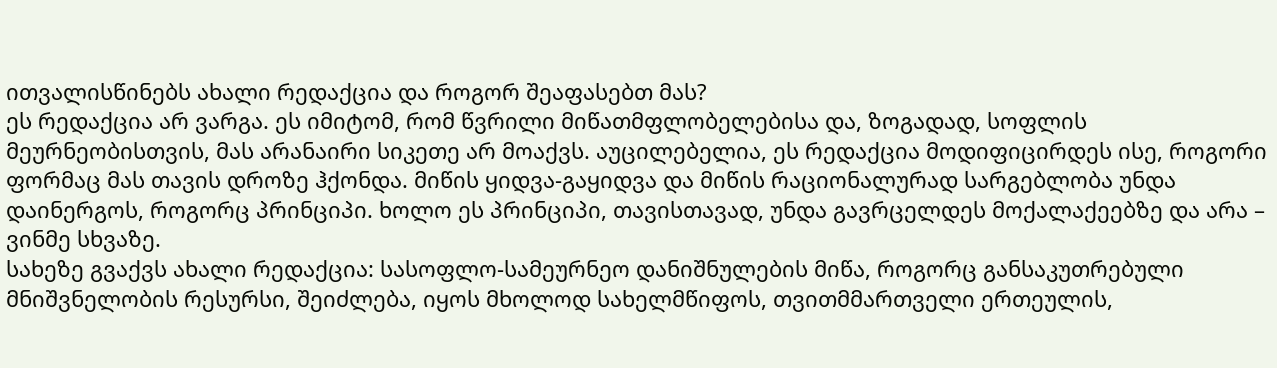ითვალისწინებს ახალი რედაქცია და როგორ შეაფასებთ მას?
ეს რედაქცია არ ვარგა. ეს იმიტომ, რომ წვრილი მიწათმფლობელებისა და, ზოგადად, სოფლის მეურნეობისთვის, მას არანაირი სიკეთე არ მოაქვს. აუცილებელია, ეს რედაქცია მოდიფიცირდეს ისე, როგორი ფორმაც მას თავის დროზე ჰქონდა. მიწის ყიდვა-გაყიდვა და მიწის რაციონალურად სარგებლობა უნდა დაინერგოს, როგორც პრინციპი. ხოლო ეს პრინციპი, თავისთავად, უნდა გავრცელდეს მოქალაქეებზე და არა – ვინმე სხვაზე.
სახეზე გვაქვს ახალი რედაქცია: სასოფლო-სამეურნეო დანიშნულების მიწა, როგორც განსაკუთრებული მნიშვნელობის რესურსი, შეიძლება, იყოს მხოლოდ სახელმწიფოს, თვითმმართველი ერთეულის,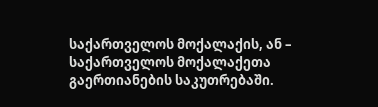საქართველოს მოქალაქის, ან – საქართველოს მოქალაქეთა გაერთიანების საკუთრებაში.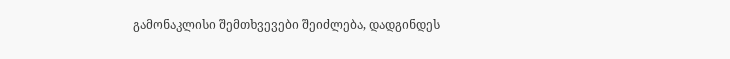გამონაკლისი შემთხვევები შეიძლება, დადგინდეს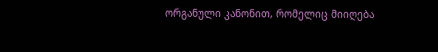ორგანული კანონით, რომელიც მიიღება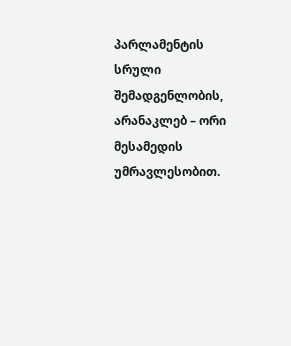პარლამენტის სრული შემადგენლობის, არანაკლებ – ორი მესამედის უმრავლესობით.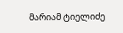მარიამ ტიელიძე